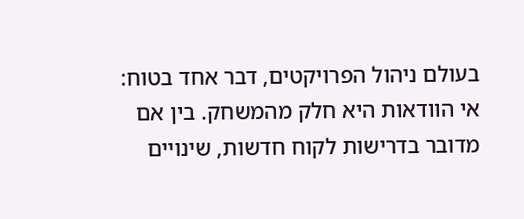בעולם ניהול הפרויקטים, דבר אחד בטוח: אי הוודאות היא חלק מהמשחק. בין אם מדובר בדרישות לקוח חדשות, שינויים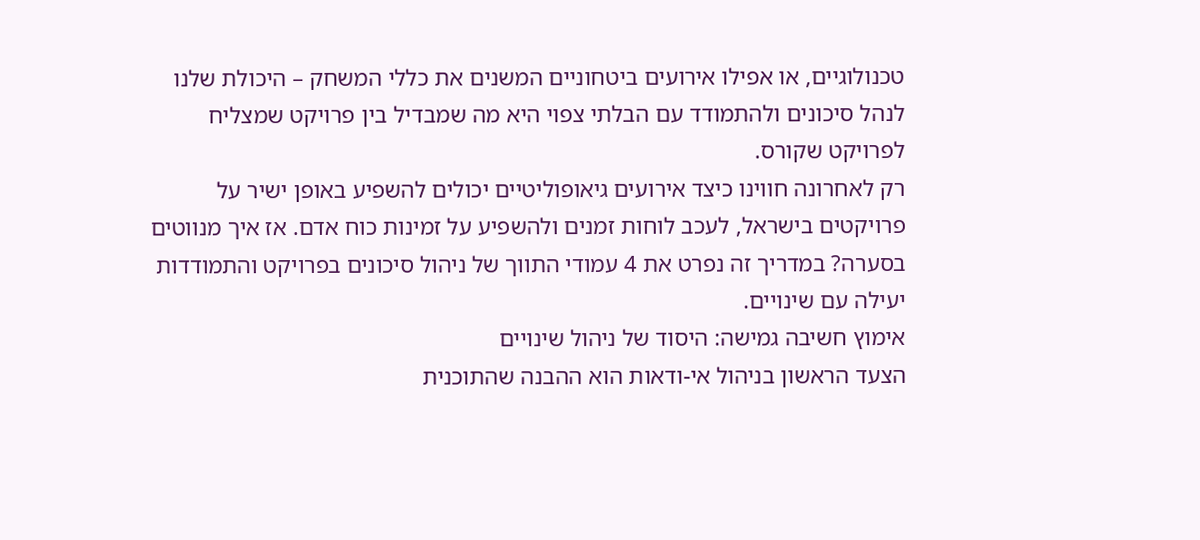טכנולוגיים, או אפילו אירועים ביטחוניים המשנים את כללי המשחק – היכולת שלנו לנהל סיכונים ולהתמודד עם הבלתי צפוי היא מה שמבדיל בין פרויקט שמצליח לפרויקט שקורס.
רק לאחרונה חווינו כיצד אירועים גיאופוליטיים יכולים להשפיע באופן ישיר על פרויקטים בישראל, לעכב לוחות זמנים ולהשפיע על זמינות כוח אדם. אז איך מנווטים בסערה? במדריך זה נפרט את 4 עמודי התווך של ניהול סיכונים בפרויקט והתמודדות יעילה עם שינויים.
אימוץ חשיבה גמישה: היסוד של ניהול שינויים
הצעד הראשון בניהול אי-ודאות הוא ההבנה שהתוכנית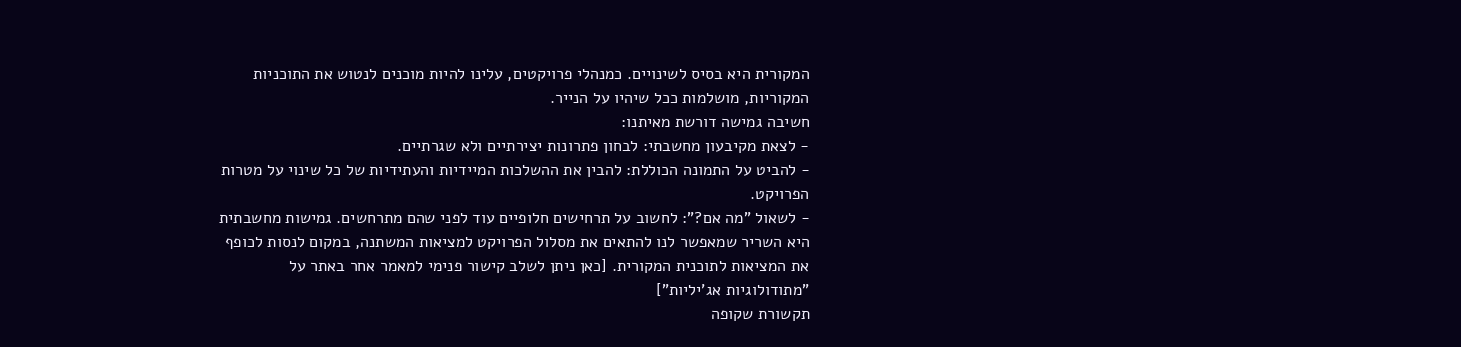המקורית היא בסיס לשינויים. כמנהלי פרויקטים, עלינו להיות מוכנים לנטוש את התוכניות המקוריות, מושלמות ככל שיהיו על הנייר.
חשיבה גמישה דורשת מאיתנו:
- לצאת מקיבעון מחשבתי: לבחון פתרונות יצירתיים ולא שגרתיים.
- להביט על התמונה הכוללת: להבין את ההשלכות המיידיות והעתידיות של כל שינוי על מטרות הפרויקט.
- לשאול "מה אם?": לחשוב על תרחישים חלופיים עוד לפני שהם מתרחשים. גמישות מחשבתית היא השריר שמאפשר לנו להתאים את מסלול הפרויקט למציאות המשתנה, במקום לנסות לכופף את המציאות לתוכנית המקורית. [כאן ניתן לשלב קישור פנימי למאמר אחר באתר על "מתודולוגיות אג'יליות"]
תקשורת שקופה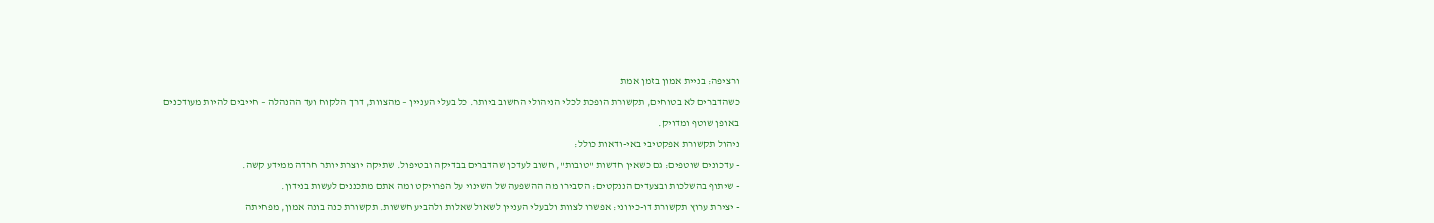ורציפה: בניית אמון בזמן אמת
כשהדברים לא בטוחים, תקשורת הופכת לכלי הניהולי החשוב ביותר. כל בעלי העניין – מהצוות, דרך הלקוח ועד ההנהלה – חייבים להיות מעודכנים באופן שוטף ומדויק.
ניהול תקשורת אפקטיבי באי-ודאות כולל:
- עדכונים שוטפים: גם כשאין חדשות "טובות", חשוב לעדכן שהדברים בבדיקה ובטיפול. שתיקה יוצרת יותר חרדה ממידע קשה.
- שיתוף בהשלכות ובצעדים הננקטים: הסבירו מה ההשפעה של השינוי על הפרויקט ומה אתם מתכננים לעשות בנידון.
- יצירת ערוץ תקשורת דו-כיווני: אפשרו לצוות ולבעלי העניין לשאול שאלות ולהביע חששות. תקשורת כנה בונה אמון, מפחיתה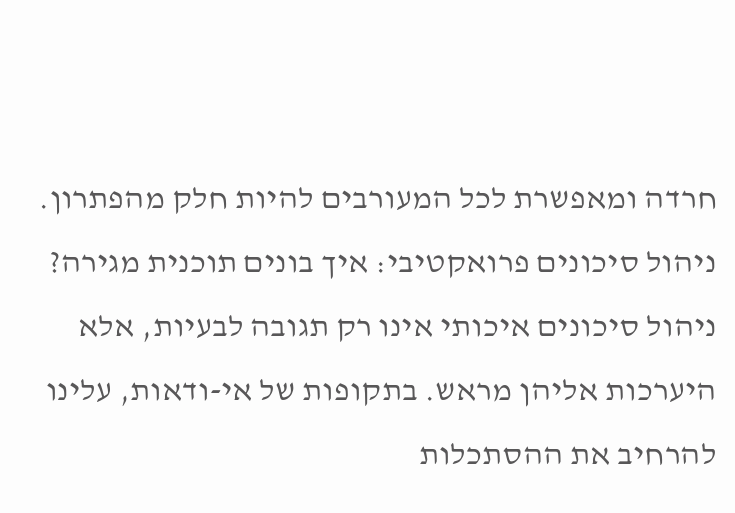חרדה ומאפשרת לכל המעורבים להיות חלק מהפתרון.
ניהול סיכונים פרואקטיבי: איך בונים תוכנית מגירה?
ניהול סיכונים איכותי אינו רק תגובה לבעיות, אלא היערכות אליהן מראש. בתקופות של אי-ודאות, עלינו להרחיב את ההסתכלות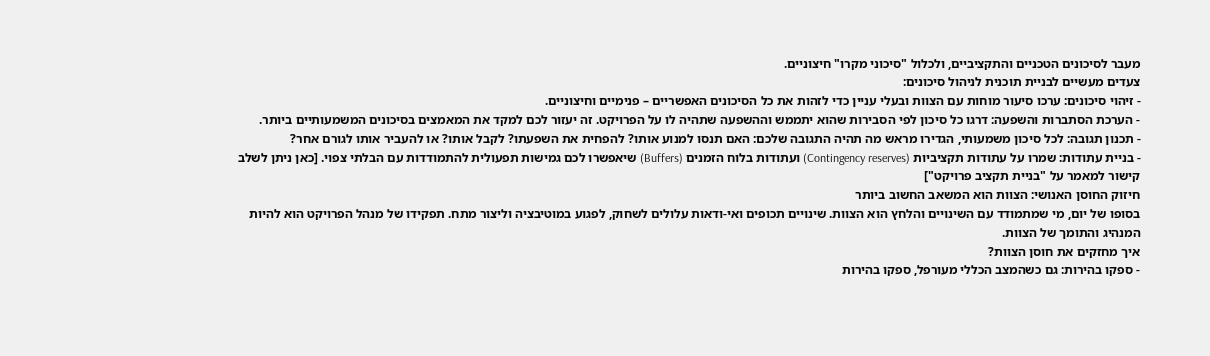מעבר לסיכונים הטכניים והתקציביים, ולכלול "סיכוני מקרו" חיצוניים.
צעדים מעשיים לבניית תוכנית לניהול סיכונים:
- זיהוי סיכונים: ערכו סיעור מוחות עם הצוות ובעלי עניין כדי לזהות את כל הסיכונים האפשריים – פנימיים וחיצוניים.
- הערכת הסתברות והשפעה: דרגו כל סיכון לפי הסבירות שהוא יתממש וההשפעה שתהיה לו על הפרויקט. זה יעזור לכם למקד את המאמצים בסיכונים המשמעותיים ביותר.
- תכנון תגובה: לכל סיכון משמעותי, הגדירו מראש מה תהיה התגובה שלכם: האם תנסו למנוע אותו? להפחית את השפעתו? לקבל אותו? או להעביר אותו לגורם אחר?
- בניית עתודות: שמרו על עתודות תקציביות (Contingency reserves) ועתודות בלוח הזמנים (Buffers) שיאפשרו לכם גמישות תפעולית להתמודדות עם הבלתי צפוי. [כאן ניתן לשלב קישור למאמר על "בניית תקציב פרויקט"]
חיזוק החוסן האנושי: הצוות הוא המשאב החשוב ביותר
בסופו של יום, מי שמתמודד עם השינויים והלחץ הוא הצוות. שינויים תכופים ואי-ודאות עלולים לשחוק, לפגוע במוטיבציה וליצור מתח. תפקידו של מנהל הפרויקט הוא להיות המנהיג והתומך של הצוות.
איך מחזקים את חוסן הצוות?
- ספקו בהירות: גם כשהמצב הכללי מעורפל, ספקו בהירות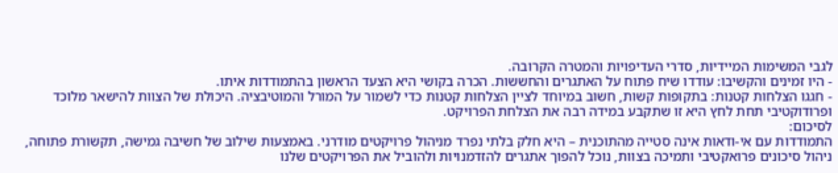לגבי המשימות המיידיות, סדרי העדיפויות והמטרה הקרובה.
- היו זמינים והקשיבו: עודדו שיח פתוח על האתגרים והחששות. הכרה בקושי היא הצעד הראשון בהתמודדות איתו.
- חגגו הצלחות קטנות: בתקופות קשות, חשוב במיוחד לציין הצלחות קטנות כדי לשמור על המורל והמוטיבציה. היכולת של הצוות להישאר מלוכד ופרודוקטיבי תחת לחץ היא זו שתקבע במידה רבה את הצלחת הפרויקט.
לסיכום:
התמודדות עם אי-ודאות אינה סטייה מהתוכנית – היא חלק בלתי נפרד מניהול פרויקטים מודרני. באמצעות שילוב של חשיבה גמישה, תקשורת פתוחה, ניהול סיכונים פרואקטיבי ותמיכה בצוות, נוכל להפוך אתגרים להזדמנויות ולהוביל את הפרויקטים שלנו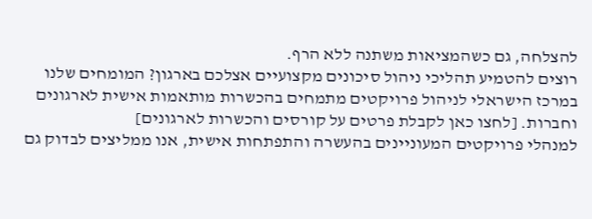להצלחה, גם כשהמציאות משתנה ללא הרף.
רוצים להטמיע תהליכי ניהול סיכונים מקצועיים אצלכם בארגון? המומחים שלנו במרכז הישראלי לניהול פרויקטים מתמחים בהכשרות מותאמות אישית לארגונים וחברות. [לחצו כאן לקבלת פרטים על קורסים והכשרות לארגונים]
למנהלי פרויקטים המעוניינים בהעשרה והתפתחות אישית, אנו ממליצים לבדוק גם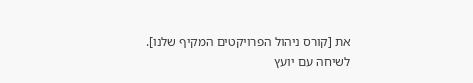את [קורס ניהול הפרויקטים המקיף שלנו].
לשיחה עם יועץ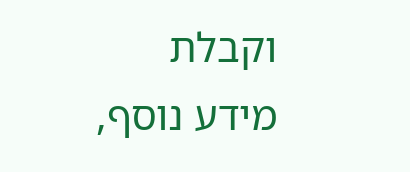וקבלת מידע נוסף,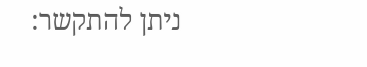ניתן להתקשר: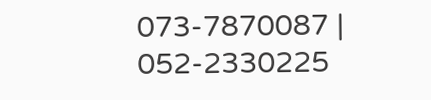073-7870087 | 052-2330225